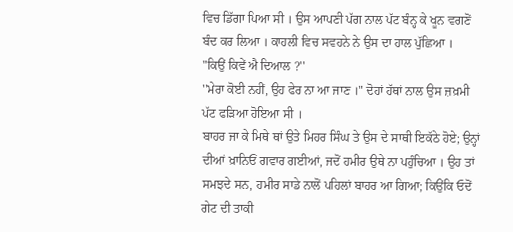ਵਿਚ ਡਿੱਗਾ ਪਿਆ ਸੀ । ਉਸ ਆਪਣੀ ਪੱਗ ਨਾਲ ਪੱਟ ਬੰਨ੍ਹ ਕੇ ਖੂਨ ਵਗਣੋਂ ਬੰਦ ਕਰ ਲਿਆ । ਕਾਹਲੀ ਵਿਚ ਸਵਹਨੇ ਨੇ ਉਸ ਦਾ ਹਾਲ ਪੁੱਛਿਆ ।
"ਕਿਉਂ ਕਿਵੇਂ ਐ ਦਿਆਲ ?''
''ਮੇਰਾ ਕੋਈ ਨਹੀਂ, ਉਹ ਫੇਰ ਨਾ ਆ ਜਾਣ ।" ਦੋਹਾਂ ਹੱਥਾਂ ਨਾਲ ਉਸ ਜ਼ਖ਼ਮੀ ਪੱਟ ਫੜਿਆ ਹੋਇਆ ਸੀ ।
ਬਾਹਰ ਜਾ ਕੇ ਮਿਥੇ ਥਾਂ ਉਤੇ ਮਿਹਰ ਸਿੰਘ ਤੇ ਉਸ ਦੇ ਸਾਥੀ ਇਕੱਠੇ ਹੋਏ; ਉਨ੍ਹਾਂ ਦੀਆਂ ਖ਼ਾਨਿਓਂ ਗਵਾਰ ਗਈਆਂ, ਜਦੋਂ ਹਮੀਰ ਉਥੇ ਨਾ ਪਹੁੰਚਿਆ । ਉਹ ਤਾਂ ਸਮਝਦੇ ਸਨ, ਹਮੀਰ ਸਾਡੇ ਨਾਲੋਂ ਪਹਿਲਾਂ ਬਾਹਰ ਆ ਗਿਆ; ਕਿਉਂਕਿ ਓਦੋਂ ਗੇਟ ਦੀ ਤਾਕੀ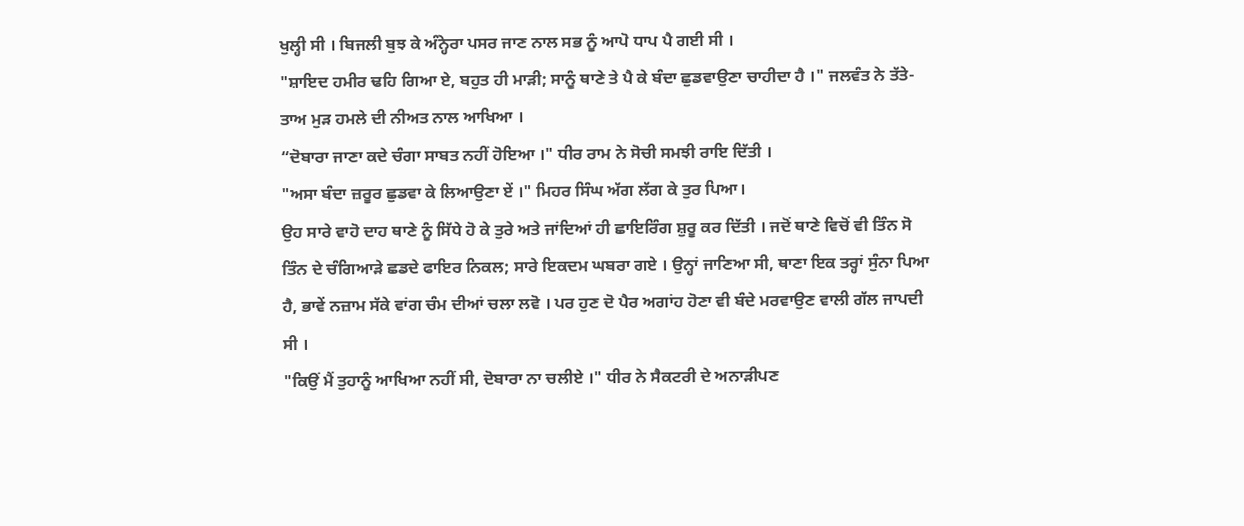ਖੁਲ੍ਹੀ ਸੀ । ਬਿਜਲੀ ਬੁਝ ਕੇ ਅੰਨ੍ਹੇਰਾ ਪਸਰ ਜਾਣ ਨਾਲ ਸਭ ਨੂੰ ਆਪੋ ਧਾਪ ਪੈ ਗਈ ਸੀ ।
"ਸ਼ਾਇਦ ਹਮੀਰ ਢਹਿ ਗਿਆ ਏ, ਬਹੁਤ ਹੀ ਮਾੜੀ; ਸਾਨੂੰ ਥਾਣੇ ਤੇ ਪੈ ਕੇ ਬੰਦਾ ਛੁਡਵਾਉਣਾ ਚਾਹੀਦਾ ਹੈ ।" ਜਲਵੰਤ ਨੇ ਤੱਤੇ-ਤਾਅ ਮੁੜ ਹਮਲੇ ਦੀ ਨੀਅਤ ਨਾਲ ਆਖਿਆ ।
“ਦੋਬਾਰਾ ਜਾਣਾ ਕਦੇ ਚੰਗਾ ਸਾਬਤ ਨਹੀਂ ਹੋਇਆ ।" ਧੀਰ ਰਾਮ ਨੇ ਸੋਚੀ ਸਮਝੀ ਰਾਇ ਦਿੱਤੀ ।
"ਅਸਾ ਬੰਦਾ ਜ਼ਰੂਰ ਛੁਡਵਾ ਕੇ ਲਿਆਉਣਾ ਏਂ ।" ਮਿਹਰ ਸਿੰਘ ਅੱਗ ਲੱਗ ਕੇ ਤੁਰ ਪਿਆ।
ਉਹ ਸਾਰੇ ਵਾਹੋ ਦਾਹ ਥਾਣੇ ਨੂੰ ਸਿੱਧੇ ਹੋ ਕੇ ਤੁਰੇ ਅਤੇ ਜਾਂਦਿਆਂ ਹੀ ਛਾਇਰਿੰਗ ਸ਼ੁਰੂ ਕਰ ਦਿੱਤੀ । ਜਦੋਂ ਥਾਣੇ ਵਿਚੋਂ ਵੀ ਤਿੰਨ ਸੋ ਤਿੰਨ ਦੇ ਚੰਗਿਆੜੇ ਛਡਦੇ ਫਾਇਰ ਨਿਕਲ; ਸਾਰੇ ਇਕਦਮ ਘਬਰਾ ਗਏ । ਉਨ੍ਹਾਂ ਜਾਣਿਆ ਸੀ, ਥਾਣਾ ਇਕ ਤਰ੍ਹਾਂ ਸੁੰਨਾ ਪਿਆ ਹੈ, ਭਾਵੇਂ ਨਜ਼ਾਮ ਸੱਕੇ ਵਾਂਗ ਚੰਮ ਦੀਆਂ ਚਲਾ ਲਵੋ । ਪਰ ਹੁਣ ਦੋ ਪੈਰ ਅਗਾਂਹ ਹੋਣਾ ਵੀ ਬੰਦੇ ਮਰਵਾਉਣ ਵਾਲੀ ਗੱਲ ਜਾਪਦੀ ਸੀ ।
"ਕਿਉਂ ਮੈਂ ਤੁਹਾਨੂੰ ਆਖਿਆ ਨਹੀਂ ਸੀ, ਦੋਬਾਰਾ ਨਾ ਚਲੀਏ ।" ਧੀਰ ਨੇ ਸੈਕਟਰੀ ਦੇ ਅਨਾੜੀਪਣ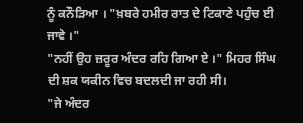ਨੂੰ ਕਨੌੜਿਆ । "ਖ਼ਬਰੇ ਹਮੀਰ ਰਾਤ ਦੇ ਟਿਕਾਣੇ ਪਹੁੰਚ ਈ ਜਾਵੇ ।"
"ਨਹੀਂ ਉਹ ਜ਼ਰੂਰ ਅੰਦਰ ਰਹਿ ਗਿਆ ਏ ।" ਮਿਹਰ ਸਿੰਘ ਦੀ ਸ਼ਕ ਯਕੀਨ ਵਿਚ ਬਦਲਦੀ ਜਾ ਰਹੀ ਸੀ।
"ਜੇ ਅੰਦਰ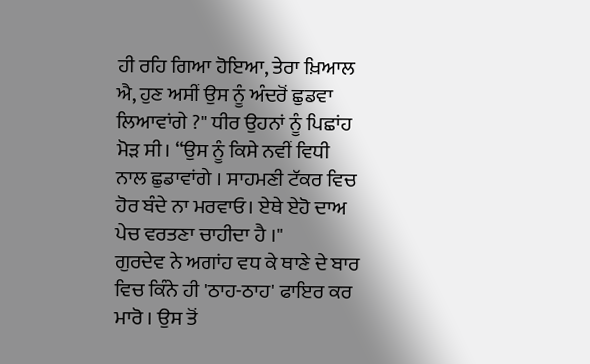ਹੀ ਰਹਿ ਗਿਆ ਹੋਇਆ, ਤੇਰਾ ਖ਼ਿਆਲ ਐ, ਹੁਣ ਅਸੀਂ ਉਸ ਨੂੰ ਅੰਦਰੋਂ ਛੁਡਵਾ ਲਿਆਵਾਂਗੇ ?" ਧੀਰ ਉਹਨਾਂ ਨੂੰ ਪਿਛਾਂਹ ਮੋੜ ਸੀ। “ਉਸ ਨੂੰ ਕਿਸੇ ਨਵੀਂ ਵਿਧੀ ਨਾਲ ਛੁਡਾਵਾਂਗੇ । ਸਾਹਮਣੀ ਟੱਕਰ ਵਿਚ ਹੋਰ ਬੰਦੇ ਨਾ ਮਰਵਾਓ। ਏਥੇ ਏਹੋ ਦਾਅ ਪੇਚ ਵਰਤਣਾ ਚਾਹੀਦਾ ਹੈ ।"
ਗੁਰਦੇਵ ਨੇ ਅਗਾਂਹ ਵਧ ਕੇ ਥਾਣੇ ਦੇ ਬਾਰ ਵਿਚ ਕਿੰਨੇ ਹੀ 'ਠਾਹ-ਠਾਹ' ਫਾਇਰ ਕਰ ਮਾਰੋ । ਉਸ ਤੋਂ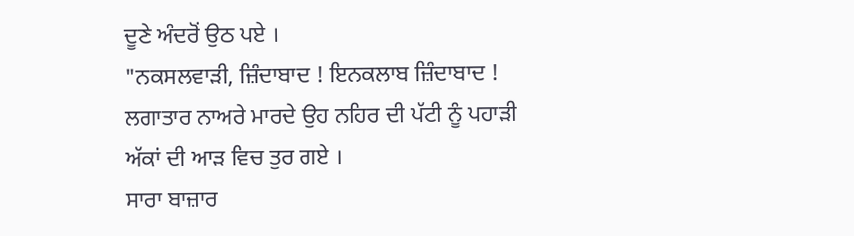ਦੂਣੇ ਅੰਦਰੋਂ ਉਠ ਪਏ ।
"ਨਕਸਲਵਾੜੀ, ਜ਼ਿੰਦਾਬਾਦ ! ਇਨਕਲਾਬ ਜ਼ਿੰਦਾਬਾਦ ! ਲਗਾਤਾਰ ਨਾਅਰੇ ਮਾਰਦੇ ਉਹ ਨਹਿਰ ਦੀ ਪੱਟੀ ਨੂੰ ਪਹਾੜੀ ਅੱਕਾਂ ਦੀ ਆੜ ਵਿਚ ਤੁਰ ਗਏ ।
ਸਾਰਾ ਬਾਜ਼ਾਰ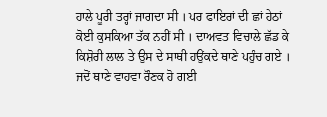ਹਾਲੇ ਪੂਰੀ ਤਰ੍ਹਾਂ ਜਾਗਦਾ ਸੀ । ਪਰ ਫਾਇਰਾਂ ਦੀ ਛਾਂ ਹੇਠਾਂ ਕੋਈ ਕੁਸਕਿਆ ਤੱਕ ਨਹੀਂ ਸੀ । ਦਾਅਵਤ ਵਿਚਾਲੇ ਛੱਡ ਕੇ ਕਿਸ਼ੋਰੀ ਲਾਲ ਤੇ ਉਸ ਦੇ ਸਾਥੀ ਹਉਂਕਦੇ ਥਾਣੇ ਪਹੁੰਚ ਗਏ । ਜਦੋਂ ਥਾਣੇ ਵਾਹਵਾ ਰੌਣਕ ਹੋ ਗਈ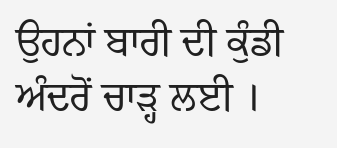ਉਹਨਾਂ ਬਾਰੀ ਦੀ ਕੁੰਡੀ ਅੰਦਰੋਂ ਚਾੜ੍ਹ ਲਈ ।